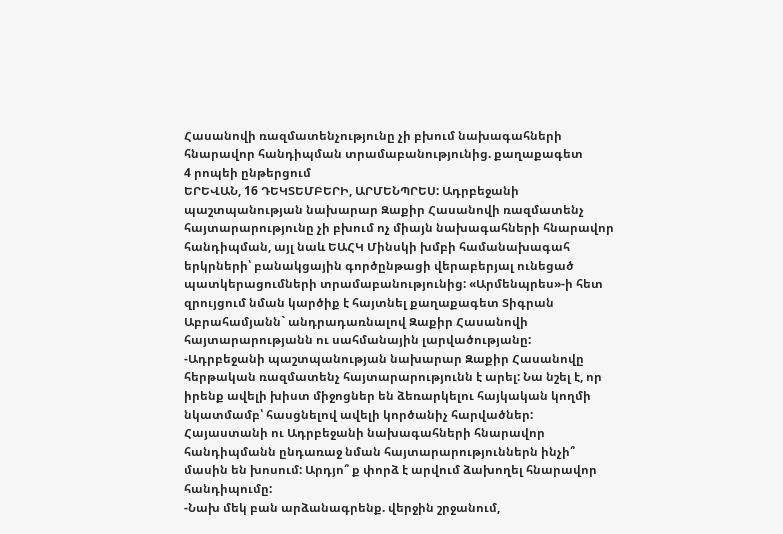Հասանովի ռազմատենչությունը չի բխում նախագահների հնարավոր հանդիպման տրամաբանությունից. քաղաքագետ
4 րոպեի ընթերցում
ԵՐԵՎԱՆ, 16 ԴԵԿՏԵՄԲԵՐԻ, ԱՐՄԵՆՊՐԵՍ: Ադրբեջանի պաշտպանության նախարար Զաքիր Հասանովի ռազմատենչ հայտարարությունը չի բխում ոչ միայն նախագահների հնարավոր հանդիպման, այլ նաև ԵԱՀԿ Մինսկի խմբի համանախագահ երկրների՝ բանակցային գործընթացի վերաբերյալ ունեցած պատկերացումների տրամաբանությունից: «Արմենպրես»-ի հետ զրույցում նման կարծիք է հայտնել քաղաքագետ Տիգրան Աբրահամյանն` անդրադառնալով Զաքիր Հասանովի հայտարարությանն ու սահմանային լարվածությանը:
-Ադրբեջանի պաշտպանության նախարար Զաքիր Հասանովը հերթական ռազմատենչ հայտարարությունն է արել: Նա նշել է, որ իրենք ավելի խիստ միջոցներ են ձեռարկելու հայկական կողմի նկատմամբ՝ հասցնելով ավելի կործանիչ հարվածներ: Հայաստանի ու Ադրբեջանի նախագահների հնարավոր հանդիպմանն ընդառաջ նման հայտարարություններն ինչի՞ մասին են խոսում: Արդյո՞ ք փորձ է արվում ձախողել հնարավոր հանդիպումը:
-Նախ մեկ բան արձանագրենք. վերջին շրջանում,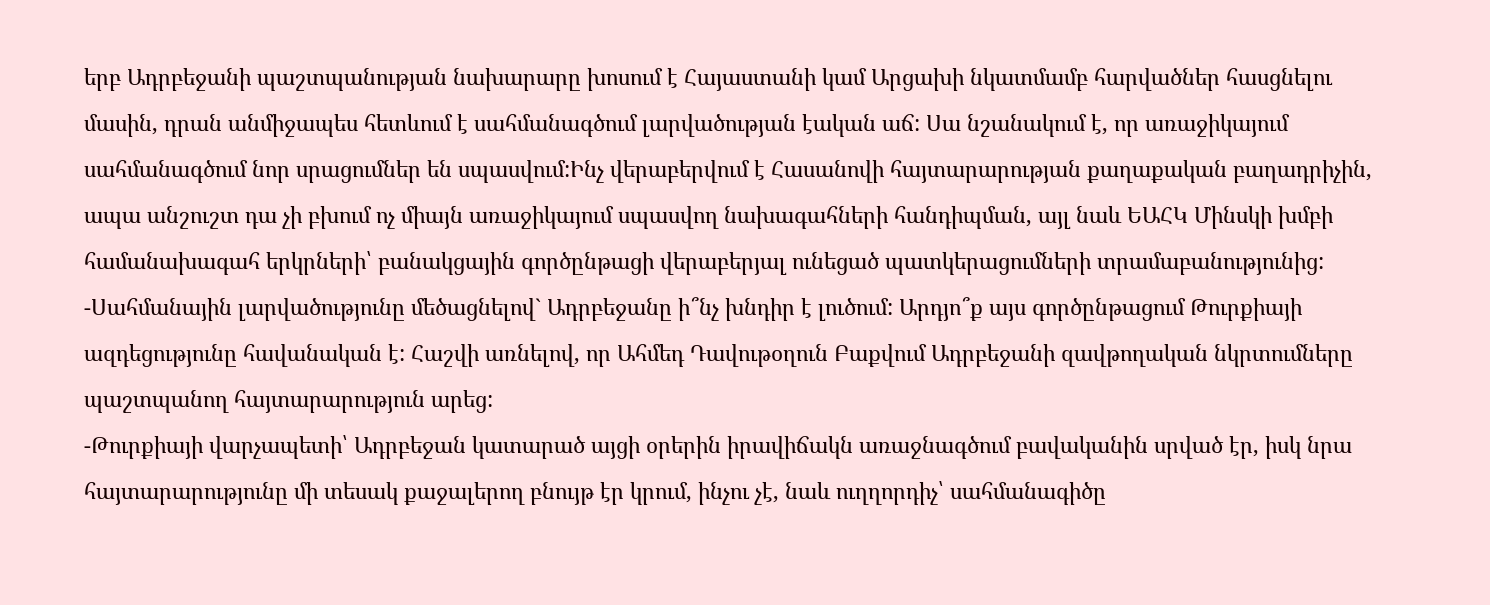երբ Ադրբեջանի պաշտպանության նախարարը խոսում է Հայաստանի կամ Արցախի նկատմամբ հարվածներ հասցնելու մասին, դրան անմիջապես հետևում է սահմանագծում լարվածության էական աճ: Սա նշանակում է, որ առաջիկայում սահմանագծում նոր սրացումներ են սպասվում:Ինչ վերաբերվում է Հասանովի հայտարարության քաղաքական բաղադրիչին, ապա անշուշտ դա չի բխում ոչ միայն առաջիկայում սպասվող նախագահների հանդիպման, այլ նաև ԵԱՀԿ Մինսկի խմբի համանախագահ երկրների՝ բանակցային գործընթացի վերաբերյալ ունեցած պատկերացումների տրամաբանությունից:
-Սահմանային լարվածությունը մեծացնելով` Ադրբեջանը ի՞նչ խնդիր է լուծում: Արդյո՞ք այս գործընթացում Թուրքիայի ազդեցությունը հավանական է: Հաշվի առնելով, որ Ահմեդ Դավութօղուն Բաքվում Ադրբեջանի զավթողական նկրտումները պաշտպանող հայտարարություն արեց:
-Թուրքիայի վարչապետի՝ Ադրբեջան կատարած այցի օրերին իրավիճակն առաջնագծում բավականին սրված էր, իսկ նրա հայտարարությունը մի տեսակ քաջալերող բնույթ էր կրում, ինչու չէ, նաև ուղղորդիչ՝ սահմանագիծը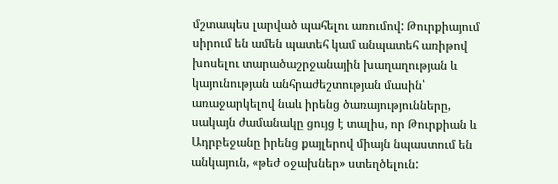մշտապես լարված պահելու առումով: Թուրքիայում սիրում են ամեն պատեհ կամ անպատեհ առիթով խոսելու տարածաշրջանային խաղաղության և կայունության անհրաժեշտության մասին՝ առաջարկելով նաև իրենց ծառայությունները, սակայն ժամանակը ցույց է տալիս, որ Թուրքիան և Ադրբեջանը իրենց քայլերով միայն նպաստում են անկայուն, «թեժ օջախներ» ստեղծելուն: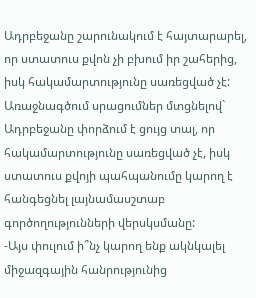Ադրբեջանը շարունակում է հայտարարել, որ ստատուս քվոն չի բխում իր շահերից, իսկ հակամարտությունը սառեցված չէ: Առաջնագծում սրացումներ մտցնելով` Ադրբեջանը փորձում է ցույց տալ, որ հակամարտությունը սառեցված չէ, իսկ ստատուս քվոյի պահպանումը կարող է հանգեցնել լայնամասշտաբ գործողությունների վերսկսմանը:
-Այս փուլում ի՞նչ կարող ենք ակնկալել միջազգային հանրությունից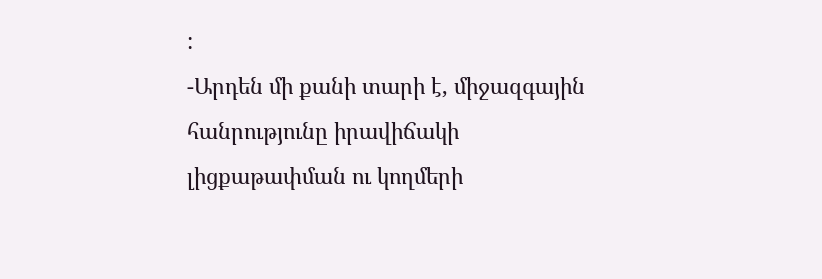:
-Արդեն մի քանի տարի է, միջազգային հանրությունը իրավիճակի լիցքաթափման ու կողմերի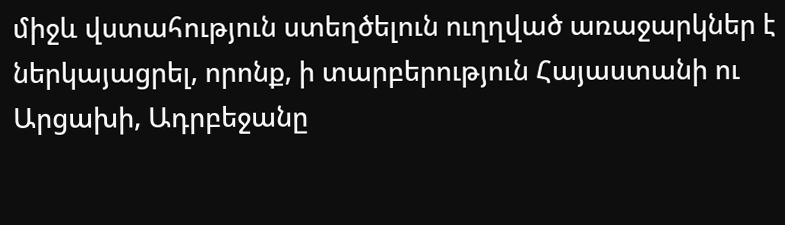միջև վստահություն ստեղծելուն ուղղված առաջարկներ է ներկայացրել, որոնք, ի տարբերություն Հայաստանի ու Արցախի, Ադրբեջանը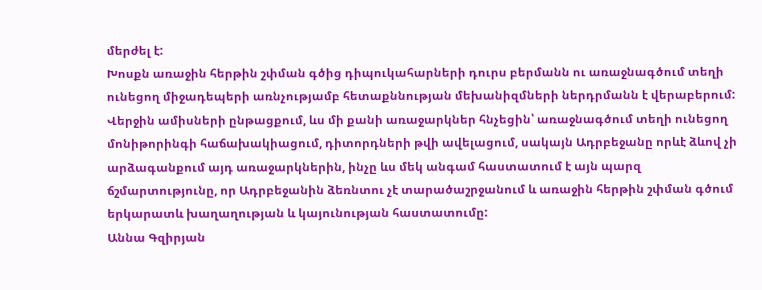մերժել է:
Խոսքն առաջին հերթին շփման գծից դիպուկահարների դուրս բերմանն ու առաջնագծում տեղի ունեցող միջադեպերի առնչությամբ հետաքննության մեխանիզմների ներդրմանն է վերաբերում: Վերջին ամիսների ընթացքում, ևս մի քանի առաջարկներ հնչեցին՝ առաջնագծում տեղի ունեցող մոնիթորինգի հաճախակիացում, դիտորդների թվի ավելացում, սակայն Ադրբեջանը որևէ ձևով չի արձագանքում այդ առաջարկներին, ինչը ևս մեկ անգամ հաստատում է այն պարզ ճշմարտությունը, որ Ադրբեջանին ձեռնտու չէ տարածաշրջանում և առաջին հերթին շփման գծում երկարատև խաղաղության և կայունության հաստատումը:
Աննա Գզիրյան